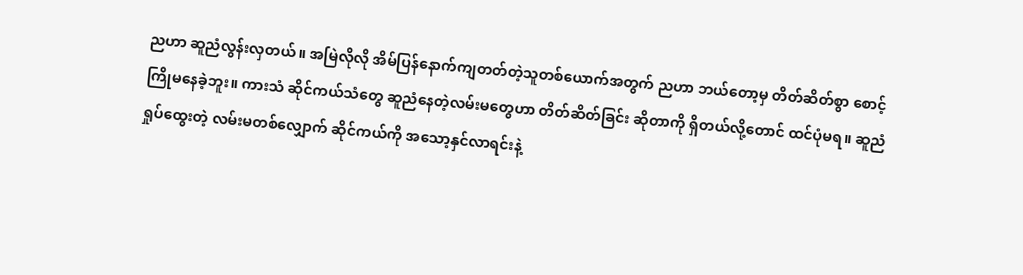ညဟာ ဆူညံလွန်းလှတယ်။ အမြဲလိုလို အိမ်ပြန်နောက်ကျတတ်တဲ့သူတစ်ယောက်အတွက် ညဟာ ဘယ်တော့မှ တိတ်ဆိတ်စွာ စောင့်ကြိုမနေခဲ့ဘူး။ ကားသံ ဆိုင်ကယ်သံတွေ ဆူညံနေတဲ့လမ်းမတွေဟာ တိတ်ဆိတ်ခြင်း ဆိုတာကို ရှိတယ်လို့တောင် ထင်ပုံမရ။ ဆူညံရှုပ်ထွေးတဲ့ လမ်းမတစ်လျှောက် ဆိုင်ကယ်ကို အသော့နှင်လာရင်းနဲ့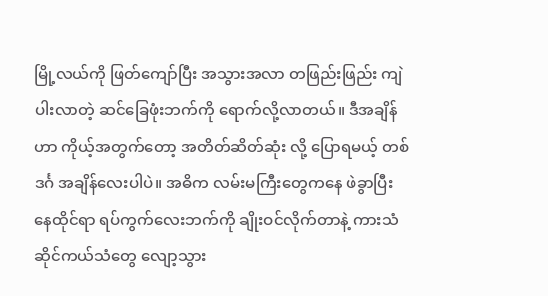မြို့လယ်ကို ဖြတ်ကျော်ပြီး အသွားအလာ တဖြည်းဖြည်း ကျဲပါးလာတဲ့ ဆင်ခြေဖုံးဘက်ကို ရောက်လို့လာတယ်။ ဒီအချိန်ဟာ ကိုယ့်အတွက်တော့ အတိတ်ဆိတ်ဆုံး လို့ ပြောရမယ့် တစ်ဒင်္ဂ အချိန်လေးပါပဲ။ အဓိက လမ်းမကြီးတွေကနေ ဖဲခွာပြီး နေထိုင်ရာ ရပ်ကွက်လေးဘက်ကို ချိုးဝင်လိုက်တာနဲ့ ကားသံ ဆိုင်ကယ်သံတွေ လျော့သွား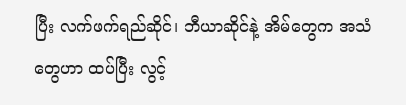ပြီး လက်ဖက်ရည်ဆိုင်၊ ဘီယာဆိုင်နဲ့ အိမ်တွေက အသံတွေဟာ ထပ်ပြီး လွင့်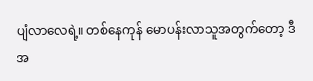ပျံလာလေရဲ့။ တစ်နေကုန် မောပန်းလာသူအတွက်တော့ ဒီအ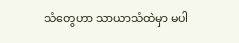သံတွေဟာ သာယာသံထဲမှာ မပါ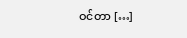ဝင်တာ […]